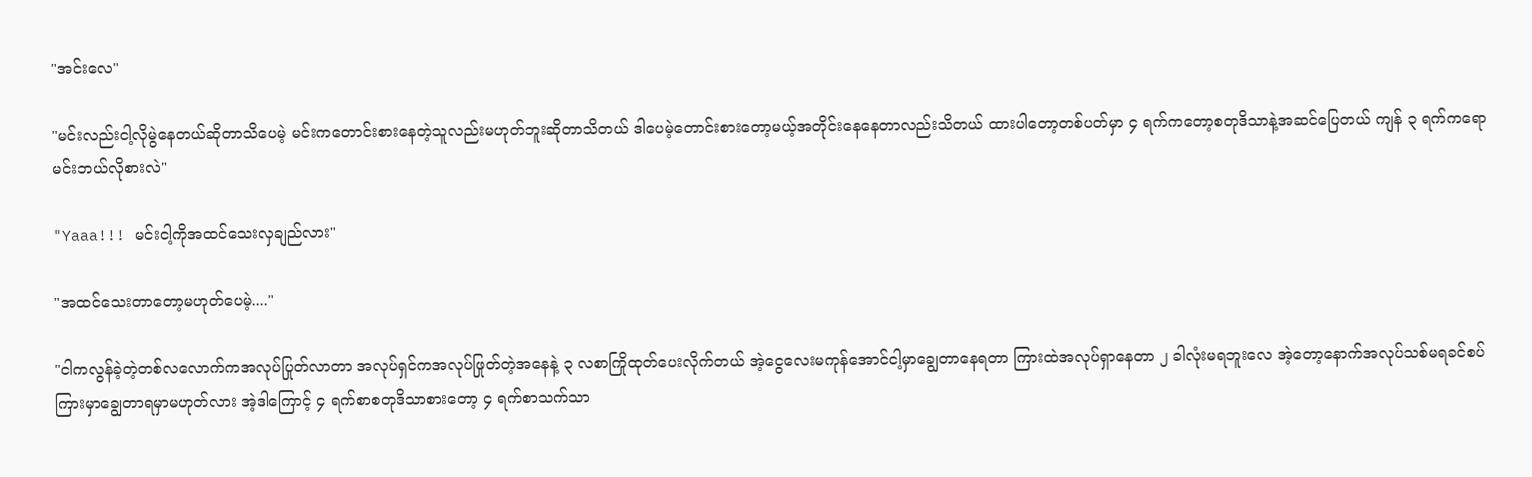"အင်းလေ"

"မင်းလည်းငါ့လိုမွဲနေတယ်ဆိုတာသိပေမဲ့ မင်းကတောင်းစားနေတဲ့သူလည်းမဟုတ်ဘူးဆိုတာသိတယ် ဒါပေမဲ့တောင်းစားတော့မယ့်အတိုင်းနေနေတာလည်းသိတယ် ထားပါတော့တစ်ပတ်မှာ ၄ ရက်ကတော့စတုဒိသာနဲ့အဆင်ပြေတယ် ကျန် ၃ ရက်ကရောမင်းဘယ်လိုစားလဲ"

"Yaaa!!! မင်းငါ့ကိုအထင်သေးလှချည်လား"

"အထင်သေးတာတော့မဟုတ်ပေမဲ့...."

"ငါကလွန်ခဲ့တဲ့တစ်လလောက်ကအလုပ်ပြုတ်လာတာ အလုပ်ရှင်ကအလုပ်ဖြုတ်တဲ့အနေနဲ့ ၃ လစာကြိုထုတ်ပေးလိုက်တယ် အဲ့ငွေလေးမကုန်အောင်ငါ့မှာချွေတာနေရတာ ကြားထဲအလုပ်ရှာနေတာ ၂ ခါလုံးမရဘူးလေ အဲ့တော့နောက်အလုပ်သစ်မရခင်စပ်ကြားမှာချွေတာရမှာမဟုတ်လား အဲ့ဒါကြောင့် ၄ ရက်စာစတုဒိသာစားတော့ ၄ ရက်စာသက်သာ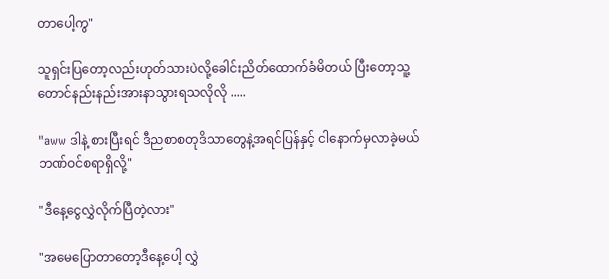တာပေါ့ကွ"

သူရှင်းပြတော့လည်းဟုတ်သားပဲလို့ခေါင်းညိတ်ထောက်ခံမိတယ် ပြီးတော့သူ့တောင်နည်းနည်းအားနာသွားရသလိုလို .....

"aww ဒါနဲ့ စားပြီးရင် ဒီညစာစတုဒိသာတွေနဲ့အရင်ပြန်နှင့် ငါနောက်မှလာခဲ့မယ် ဘဏ်ဝင်စရာရှိလို့"

"ဒီနေ့ငွေလွှဲလိုက်ပြီတဲ့လား"

"အမေပြောတာတော့ဒီနေ့ပေါ့ လွှဲ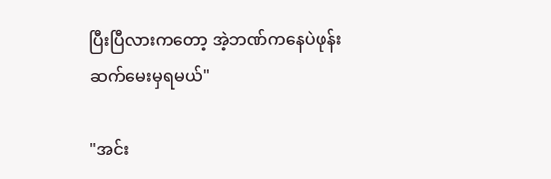ပြီးပြီလားကတော့ အဲ့ဘဏ်ကနေပဲဖုန်းဆက်မေးမှရမယ်"

"အင်း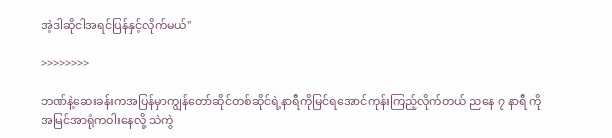အဲ့ဒါဆိုငါအရင်ပြန်နှင့်လိုက်မယ်"

>>>>>>>>

ဘဏ်နဲ့ဆေးခန်းကအပြန်မှာကျွန်တော်ဆိုင်တစ်ဆိုင်ရဲ့နာရီကိုမြင်ရအောင်ကုန်းကြည့်လိုက်တယ် ညနေ ၇ နာရီ ကိုအမြင်အာရုံကဝါးနေလို့ သဲကွဲ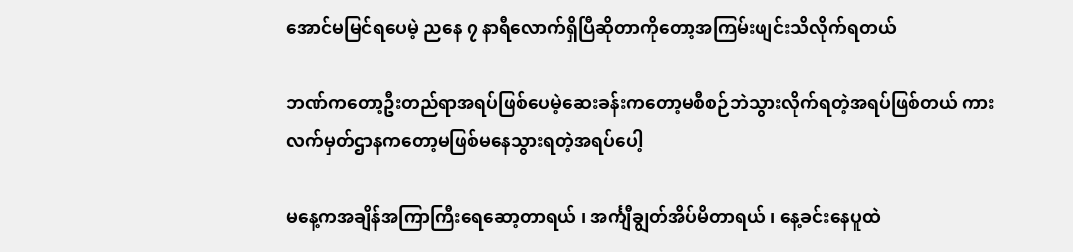အောင်မမြင်ရပေမဲ့ ညနေ ၇ နာရီလောက်ရှိပြီဆိုတာကိုတော့အကြမ်းဖျင်းသိလိုက်ရတယ်

ဘဏ်ကတော့ဦးတည်ရာအရပ်ဖြစ်ပေမဲ့ဆေးခန်းကတော့မစီစဉ်ဘဲသွားလိုက်ရတဲ့အရပ်ဖြစ်တယ် ကားလက်မှတ်ဌာနကတော့မဖြစ်မနေသွားရတဲ့အရပ်ပေါ့

မနေ့ကအချိန်အကြာကြီးရေဆော့တာရယ် ၊ အင်္ကျီချွတ်အိပ်မိတာရယ် ၊ နေ့ခင်းနေပူထဲ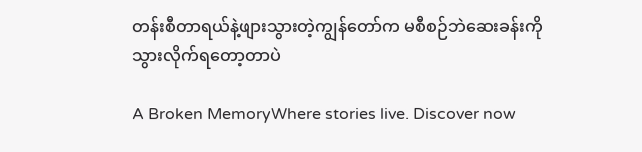တန်းစီတာရယ်နဲ့ဖျားသွားတဲ့ကျွန်တော်က မစီစဉ်ဘဲဆေးခန်းကိုသွားလိုက်ရတော့တာပဲ

A Broken MemoryWhere stories live. Discover now